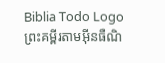Biblia Todo Logo
ព្រះគម្ពីរតាមអ៊ីនធឺណិ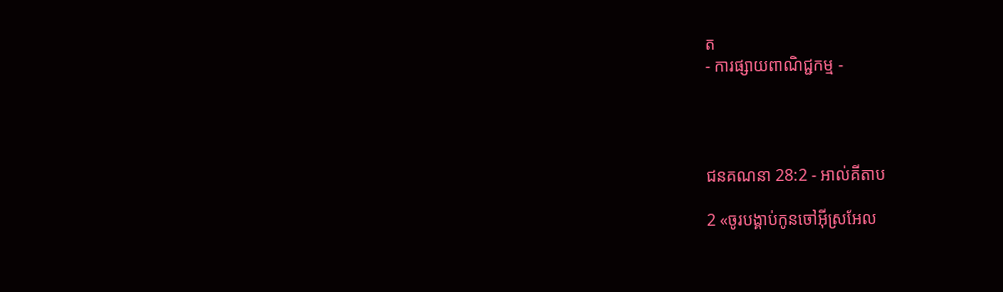ត
- ការផ្សាយពាណិជ្ជកម្ម -




ជន‌គណនា 28:2 - អាល់គីតាប

2 «ចូរបង្គាប់កូនចៅអ៊ីស្រ‌អែល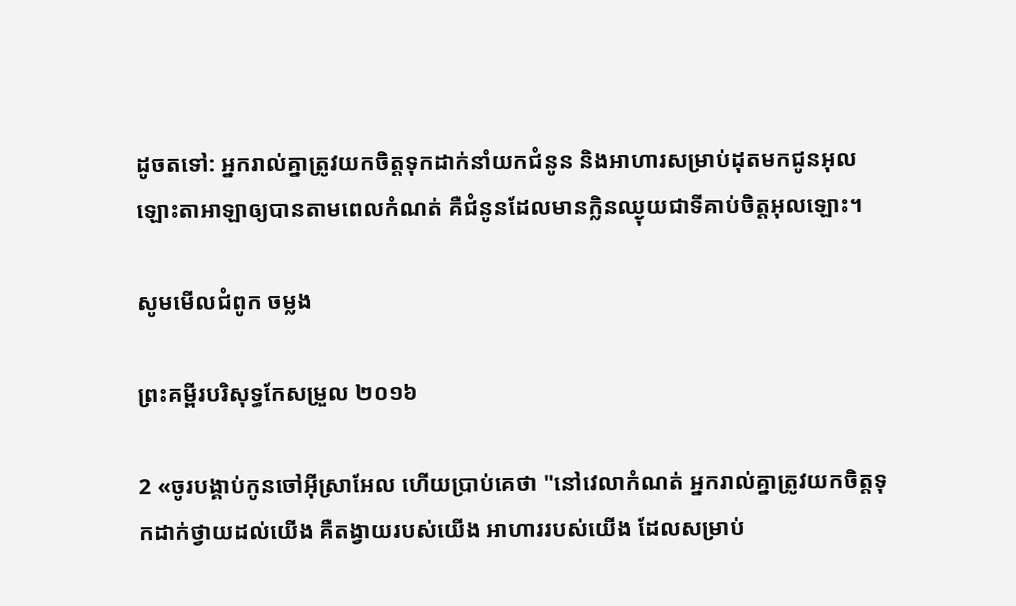ដូចតទៅ: អ្នករាល់គ្នាត្រូវយកចិត្តទុកដាក់នាំយកជំនូន និងអាហារសម្រាប់ដុតមកជូនអុលឡោះ‌តាអាឡាឲ្យបានតាមពេលកំណត់ គឺជំនូនដែលមានក្លិនឈ្ងុយជាទីគាប់ចិត្តអុលឡោះ។

សូមមើលជំពូក ចម្លង

ព្រះគម្ពីរបរិសុទ្ធកែសម្រួល ២០១៦

2 «ចូរបង្គាប់កូនចៅអ៊ីស្រា‌អែល ហើយប្រាប់គេថា "នៅវេលាកំណត់ អ្នករាល់គ្នាត្រូវយកចិត្តទុកដាក់ថ្វាយដល់យើង គឺតង្វាយរបស់យើង អាហាររបស់យើង ដែលសម្រាប់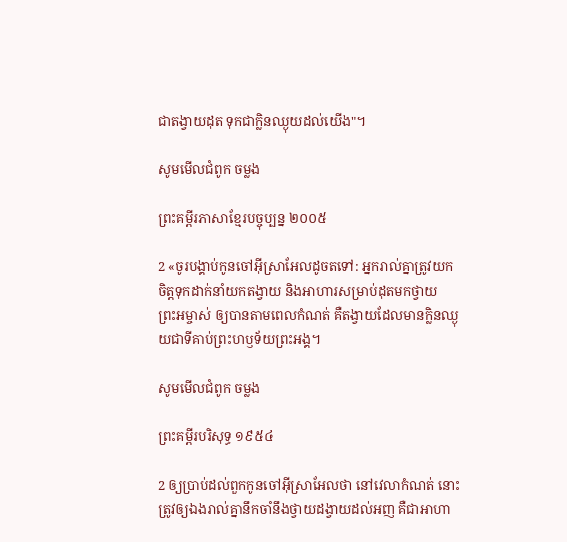ជាតង្វាយដុត ទុកជាក្លិនឈ្ងុយដល់យើង"។

សូមមើលជំពូក ចម្លង

ព្រះគម្ពីរភាសាខ្មែរបច្ចុប្បន្ន ២០០៥

2 «ចូរបង្គាប់កូនចៅអ៊ីស្រា‌អែលដូចតទៅ: អ្នករាល់គ្នាត្រូវយកចិត្តទុកដាក់នាំយកតង្វាយ និងអាហារសម្រាប់ដុតមកថ្វាយព្រះ‌អម្ចាស់ ឲ្យបានតាមពេលកំណត់ គឺតង្វាយដែលមានក្លិនឈ្ងុយជាទីគាប់ព្រះ‌ហឫទ័យព្រះអង្គ។

សូមមើលជំពូក ចម្លង

ព្រះគម្ពីរបរិសុទ្ធ ១៩៥៤

2 ឲ្យប្រាប់ដល់ពួកកូនចៅអ៊ីស្រាអែលថា នៅវេលាកំណត់ នោះត្រូវឲ្យឯងរាល់គ្នានឹកចាំនឹងថ្វាយដង្វាយដល់អញ គឺជាអាហា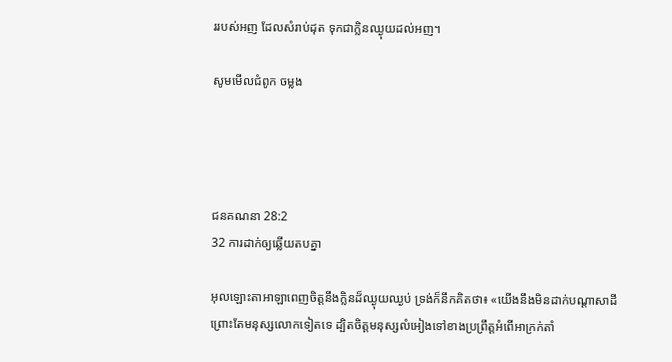ររបស់អញ ដែលសំរាប់ដុត ទុកជាក្លិនឈ្ងុយដល់អញ។

សូមមើលជំពូក ចម្លង




ជន‌គណនា 28:2
32 ការដាក់ឲ្យឆ្លើយតបគ្នា

អុលឡោះ‌តាអាឡាពេញចិត្តនឹងក្លិនដ៏ឈ្ងុយឈ្ងប់ ទ្រង់ក៏នឹកគិតថា៖ «យើងនឹងមិនដាក់បណ្តាសាដី ព្រោះតែមនុស្សលោកទៀតទេ ដ្បិតចិត្តមនុស្សលំអៀងទៅខាងប្រព្រឹត្តអំពើអាក្រក់តាំ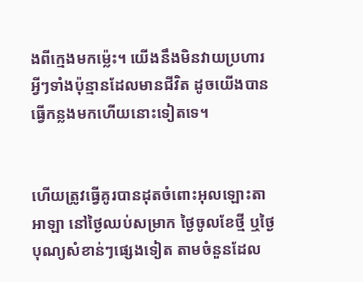ងពីក្មេងមកម៉្លេះ។ យើងនឹងមិនវាយប្រហារអ្វីៗទាំងប៉ុន្មានដែលមានជីវិត ដូចយើងបានធ្វើកន្លងមកហើយនោះទៀតទេ។


ហើយត្រូវធ្វើគូរបានដុតចំពោះអុលឡោះ‌តាអាឡា នៅថ្ងៃឈប់សម្រាក ថ្ងៃចូលខែថ្មី ឬថ្ងៃបុណ្យសំខាន់ៗផ្សេងទៀត តាមចំនួនដែល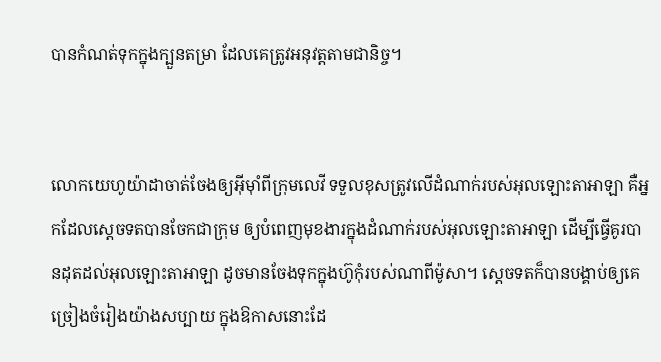បានកំណត់ទុកក្នុងក្បួនតម្រា ដែលគេត្រូវអនុវត្តតាមជា‌និច្ច។


លោកយេហូ‌យ៉ាដាចាត់ចែងឲ្យអ៊ីមុាំពីក្រុមលេវី ទទួលខុសត្រូវលើដំណាក់របស់អុលឡោះ‌តាអាឡា គឺអ្នកដែលស្តេចទតបានចែកជាក្រុម ឲ្យបំពេញមុខ‌ងារក្នុងដំណាក់របស់អុលឡោះ‌តាអាឡា ដើម្បីធ្វើគូរបានដុតដល់អុលឡោះ‌តាអាឡា ដូចមានចែងទុកក្នុងហ៊ូកុំរបស់ណាពីម៉ូសា។ ស្តេចទតក៏បានបង្គាប់ឲ្យគេច្រៀងចំរៀងយ៉ាងសប្បាយ ក្នុងឱកាសនោះដែ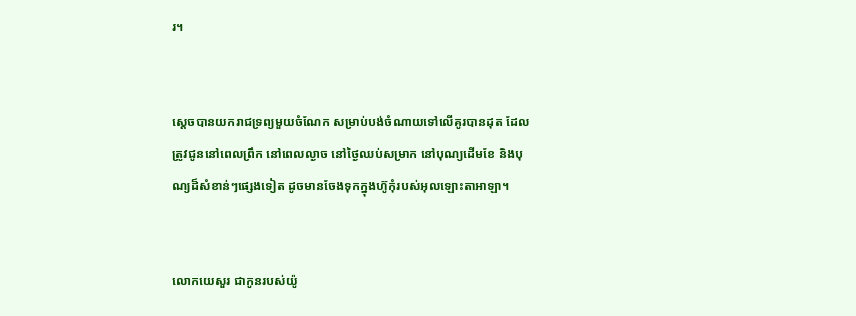រ។


ស្តេចបានយករាជ‌ទ្រព្យមួយចំណែក សម្រាប់បង់ចំណាយទៅលើគូរបានដុត ដែលត្រូវជូននៅពេលព្រឹក នៅពេលល្ងាច នៅថ្ងៃឈប់សម្រាក នៅបុណ្យដើមខែ និងបុណ្យដ៏សំខាន់ៗផ្សេងទៀត ដូចមានចែងទុកក្នុងហ៊ូកុំរបស់អុលឡោះ‌តាអាឡា។


លោកយេសួរ ជាកូនរបស់យ៉ូ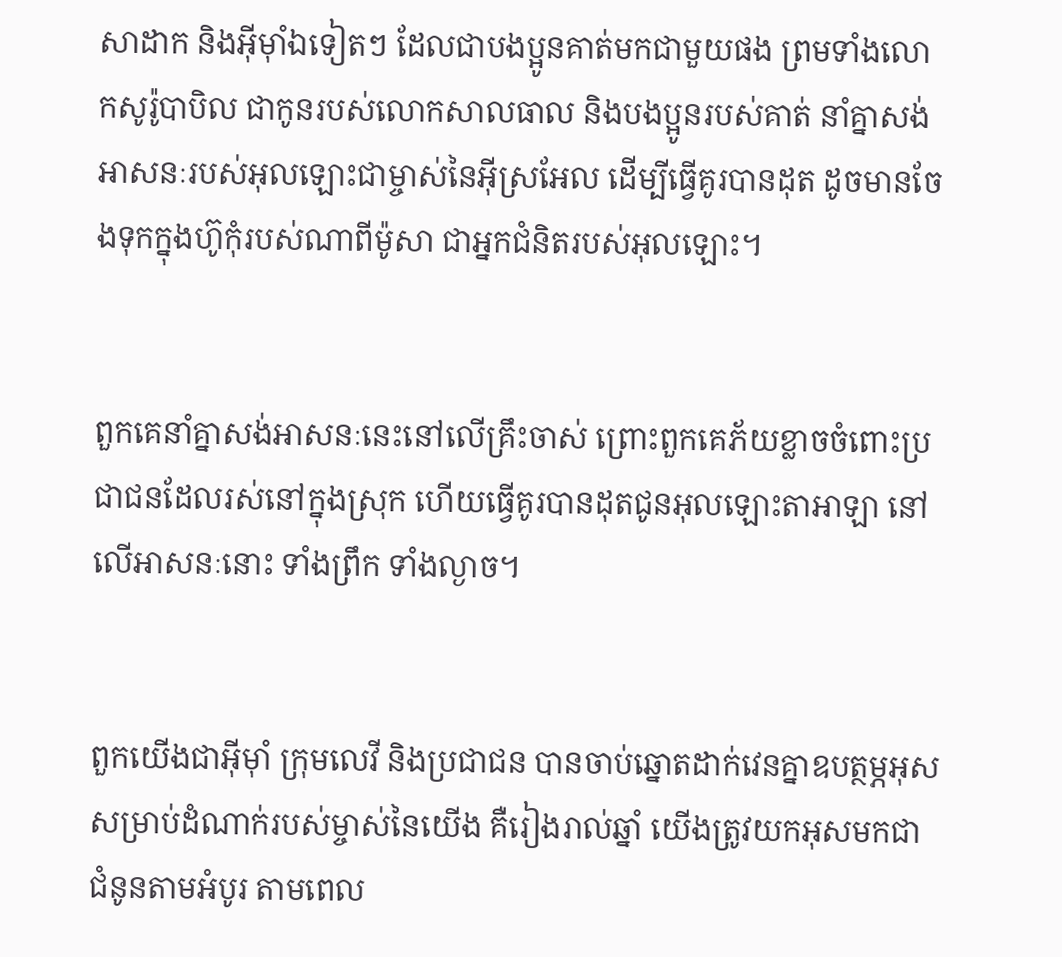សា‌ដាក និងអ៊ីមុាំឯទៀតៗ ដែលជាបងប្អូនគាត់មកជាមួយផង ព្រមទាំងលោកសូរ៉ូ‌បាបិល ជាកូនរបស់លោកសាល‌ធាល និងបងប្អូនរបស់គាត់ នាំគ្នាសង់អាសនៈរបស់អុលឡោះជាម្ចាស់នៃអ៊ីស្រ‌អែល ដើម្បីធ្វើគូរបានដុត ដូចមានចែងទុកក្នុងហ៊ូកុំរបស់ណាពីម៉ូសា ជាអ្នកជំនិតរបស់អុលឡោះ។


ពួកគេនាំគ្នាសង់អាសនៈនេះនៅលើគ្រឹះចាស់ ព្រោះពួកគេភ័យខ្លាចចំពោះប្រជា‌ជនដែលរស់នៅក្នុងស្រុក ហើយធ្វើគូរបានដុតជូនអុលឡោះ‌តាអាឡា នៅលើអាសនៈនោះ ទាំងព្រឹក ទាំងល្ងាច។


ពួកយើងជាអ៊ីមុាំ ក្រុមលេវី និងប្រជា‌ជន បានចាប់ឆ្នោតដាក់វេនគ្នាឧបត្ថម្ភអុស សម្រាប់ដំណាក់របស់ម្ចាស់នៃយើង គឺរៀងរាល់ឆ្នាំ យើងត្រូវយកអុសមកជាជំនូនតាមអំបូរ តាមពេល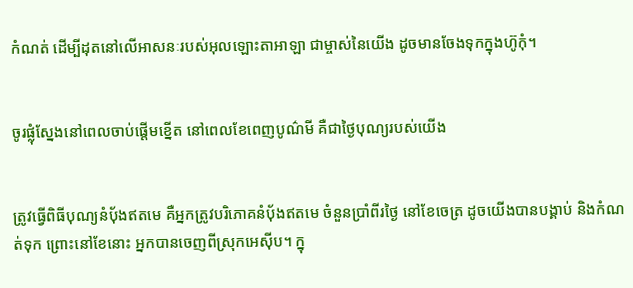កំណត់ ដើម្បីដុតនៅលើអាសនៈរបស់អុលឡោះ‌តាអាឡា ជាម្ចាស់នៃយើង ដូចមានចែងទុកក្នុងហ៊ូកុំ។


ចូរផ្លុំស្នែងនៅពេលចាប់ផ្ដើមខ្នើត នៅពេលខែពេញបូណ៌មី គឺជាថ្ងៃបុណ្យរបស់យើង


ត្រូវធ្វើពិធីបុណ្យនំបុ័ងឥតមេ គឺអ្នកត្រូវបរិភោគនំបុ័ងឥតមេ ចំនួនប្រាំពីរថ្ងៃ នៅខែចេត្រ ដូចយើងបានបង្គាប់ និងកំណត់ទុក ព្រោះនៅខែនោះ អ្នកបានចេញពីស្រុកអេស៊ីប។ ក្នុ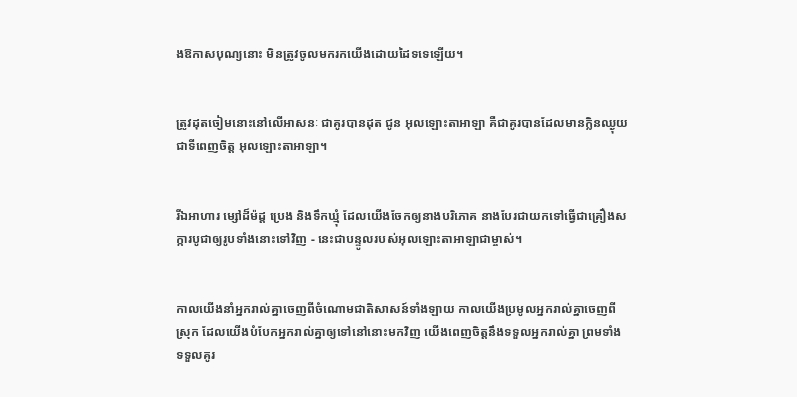ងឱកាសបុណ្យនោះ មិនត្រូវចូលមករកយើងដោយដៃទទេឡើយ។


ត្រូវដុតចៀមនោះនៅលើអាសនៈ ជាគូរបានដុត ជូន អុលឡោះ‌តាអាឡា គឺជាគូរបានដែលមានក្លិនឈ្ងុយ ជាទីពេញចិត្ត អុលឡោះ‌តាអាឡា។


រីឯអាហារ ម្សៅដ៏ម៉ដ្ដ ប្រេង និងទឹកឃ្មុំ ដែលយើងចែកឲ្យនាងបរិភោគ នាងបែរជាយកទៅធ្វើជាគ្រឿងសក្ការ‌បូជាឲ្យរូបទាំងនោះទៅវិញ - នេះជាបន្ទូលរបស់អុលឡោះ‌តាអាឡាជាម្ចាស់។


កាលយើងនាំអ្នករាល់គ្នាចេញពីចំណោមជាតិសាសន៍ទាំង‌ឡាយ កាលយើងប្រមូលអ្នករាល់គ្នាចេញពីស្រុក ដែលយើងបំបែកអ្នករាល់គ្នាឲ្យទៅនៅនោះមកវិញ យើងពេញចិត្តនឹងទទួលអ្នករាល់គ្នា ព្រមទាំងទទួលគូរ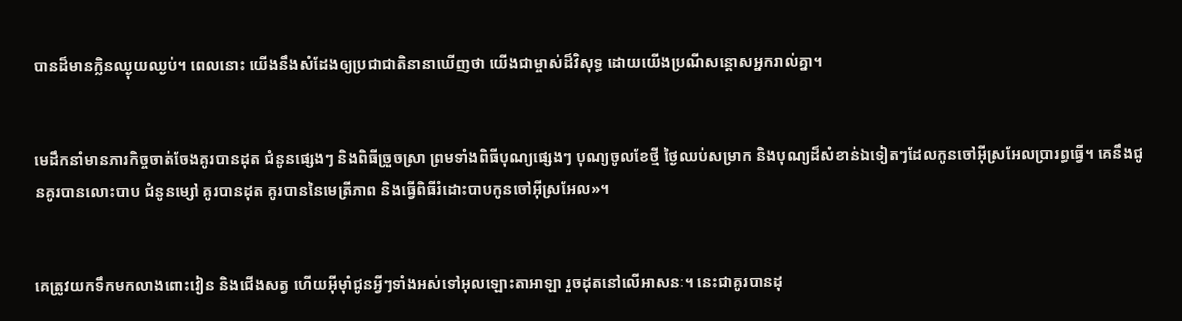បានដ៏មានក្លិនឈ្ងុយ‌ឈ្ងប់។ ពេលនោះ យើងនឹងសំដែងឲ្យប្រជា‌ជាតិនានាឃើញថា យើងជាម្ចាស់ដ៏‌វិសុទ្ធ ដោយយើងប្រណីសន្ដោសអ្នករាល់គ្នា។


មេដឹកនាំមានភារកិច្ចចាត់ចែងគូរបានដុត ជំនូនផ្សេងៗ និងពិធីច្រួច‌ស្រា ព្រមទាំងពិធីបុណ្យផ្សេងៗ បុណ្យចូលខែថ្មី ថ្ងៃឈប់សម្រាក និងបុណ្យដ៏សំខាន់ឯទៀតៗដែលកូនចៅអ៊ីស្រ‌អែលប្រារព្ធធ្វើ។ គេនឹងជូនគូរបានលោះបាប ជំនូនម្សៅ គូរបានដុត គូរបាននៃមេត្រី‌ភាព និងធ្វើពិធីរំដោះបាបកូនចៅអ៊ីស្រ‌អែល»។


គេត្រូវយកទឹកមកលាងពោះ‌វៀន និងជើងសត្វ ហើយអ៊ីមុាំជូនអ្វីៗទាំងអស់ទៅអុលឡោះ‌តាអាឡា រួចដុតនៅលើអាសនៈ។ នេះជាគូរបានដុ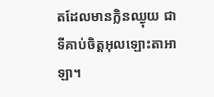តដែលមានក្លិនឈ្ងុយ ជាទីគាប់ចិត្តអុលឡោះ‌តាអាឡា។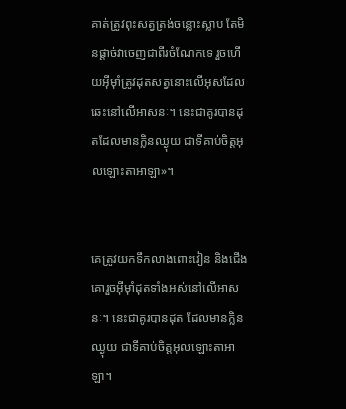គាត់ត្រូវពុះសត្វត្រង់ចន្លោះស្លាប តែមិនផ្តាច់វាចេញជាពីរចំណែកទេ រួចហើយអ៊ីមុាំត្រូវដុតសត្វនោះលើអុសដែលឆេះនៅលើអាសនៈ។ នេះជាគូរបានដុតដែលមានក្លិនឈ្ងុយ ជាទីគាប់ចិត្តអុលឡោះ‌តាអាឡា»។


គេត្រូវយកទឹកលាងពោះ‌វៀន និងជើងគោរួចអ៊ីមុាំដុតទាំងអស់នៅលើអាសនៈ។ នេះជាគូរបានដុត ដែលមានក្លិនឈ្ងុយ ជាទីគាប់ចិត្តអុលឡោះ‌តាអាឡា។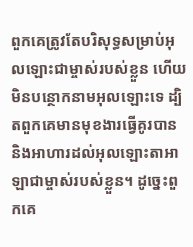ពួកគេត្រូវតែបរិសុទ្ធសម្រាប់អុលឡោះជាម្ចាស់របស់ខ្លួន ហើយមិនបន្ថោកនាមអុលឡោះទេ ដ្បិតពួកគេមានមុខងារធ្វើគូរបាន និងអាហារដល់អុលឡោះ‌តាអាឡាជាម្ចាស់របស់ខ្លួន។ ដូច្នេះពួកគេ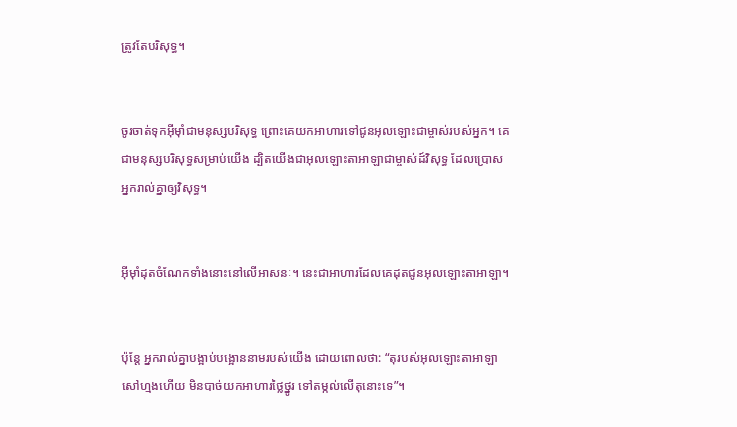ត្រូវតែបរិសុទ្ធ។


ចូរចាត់ទុកអ៊ីមុាំជាមនុស្សបរិសុទ្ធ ព្រោះគេយកអាហារទៅជូនអុលឡោះជាម្ចាស់របស់អ្នក។ គេជាមនុស្សបរិសុទ្ធសម្រាប់យើង ដ្បិតយើងជាអុលឡោះ‌តាអាឡាជាម្ចាស់ដ៍វិសុទ្ធ ដែលប្រោសអ្នករាល់គ្នាឲ្យវិសុទ្ធ។


អ៊ីមុាំដុតចំណែកទាំងនោះនៅលើអាសនៈ។ នេះជាអាហារដែលគេដុតជូនអុលឡោះ‌តាអាឡា។


ប៉ុន្តែ អ្នករាល់គ្នាបង្អាប់‌បង្អោននាមរបស់យើង ដោយពោលថា: “តុរបស់អុលឡោះ‌តាអាឡាសៅហ្មងហើយ មិនបាច់យកអាហារថ្លៃ‌ថ្នូរ ទៅតម្កល់លើតុនោះទេ”។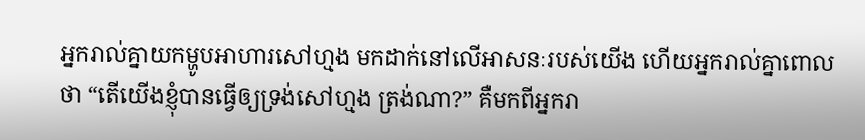អ្នករាល់គ្នាយកម្ហូបអាហារសៅហ្មង មកដាក់នៅលើអាសនៈរបស់យើង ហើយអ្នករាល់គ្នាពោលថា “តើយើងខ្ញុំបានធ្វើឲ្យទ្រង់សៅហ្មង ត្រង់ណា?” គឺមកពីអ្នករា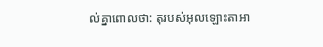ល់គ្នាពោលថា: តុរបស់អុលឡោះ‌តាអា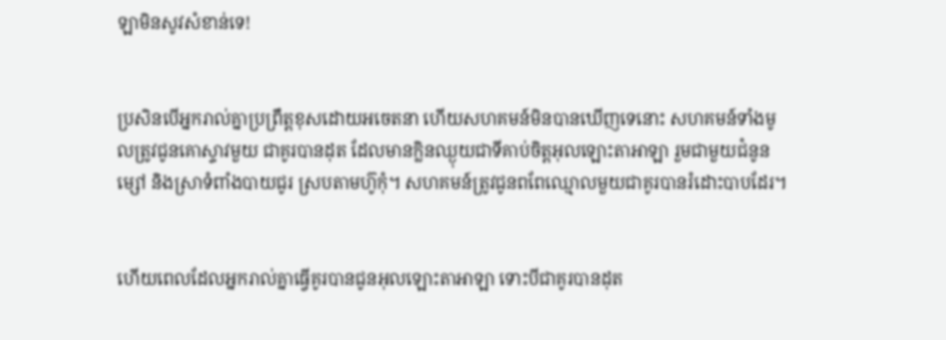ឡាមិនសូវសំខាន់ទេ!


ប្រសិនបើអ្នករាល់គ្នាប្រព្រឹត្តខុសដោយអចេត‌នា ហើយសហគមន៍មិនបានឃើញទេនោះ សហគមន៍ទាំងមូលត្រូវជូនគោស្ទាវមួយ ជាគូរបានដុត ដែលមានក្លិនឈ្ងុយជាទីគាប់ចិត្តអុលឡោះ‌តាអាឡា រួមជាមួយជំនូនម្សៅ និងស្រាទំពាំងបាយជូរ ស្របតាមហ៊ូកុំ។ សហគមន៍ត្រូវជូនពពែឈ្មោលមួយជាគូរបានរំដោះបាបដែរ។


ហើយពេលដែលអ្នករាល់គ្នាធ្វើគូរបានជូនអុលឡោះ‌តាអាឡា ទោះបីជាគូរបានដុត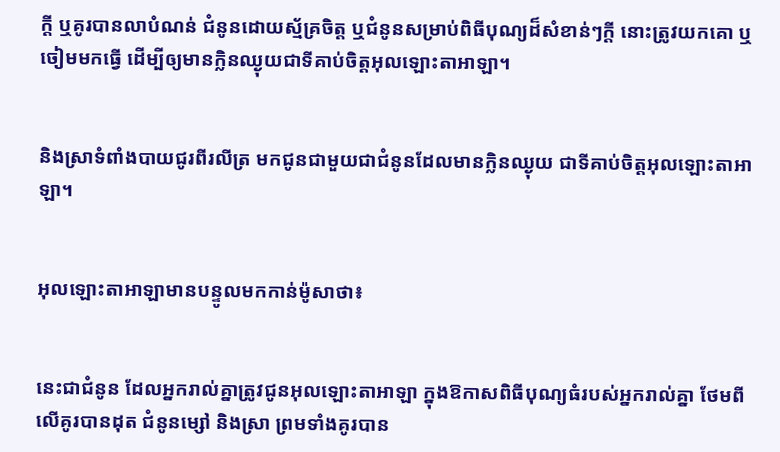ក្តី ឬគូរបានលាបំណន់ ជំនូនដោយស្ម័គ្រចិត្ត ឬជំនូនសម្រាប់ពិធីបុណ្យដ៏សំខាន់ៗក្តី នោះត្រូវយកគោ ឬចៀមមកធ្វើ ដើម្បីឲ្យមានក្លិនឈ្ងុយជាទីគាប់ចិត្តអុលឡោះ‌តាអាឡា។


និងស្រាទំពាំងបាយជូរពីរលីត្រ មកជូនជាមួយជាជំនូនដែលមានក្លិនឈ្ងុយ ជាទីគាប់ចិត្តអុលឡោះ‌តាអាឡា។


អុលឡោះ‌តាអាឡាមានបន្ទូលមកកាន់ម៉ូសាថា៖


នេះជាជំនូន ដែលអ្នករាល់គ្នាត្រូវជូនអុលឡោះ‌តាអាឡា ក្នុងឱកាសពិធីបុណ្យធំរបស់អ្នករាល់គ្នា ថែមពីលើគូរបានដុត ជំនូនម្សៅ និងស្រា ព្រមទាំងគូរបាន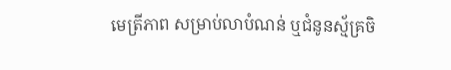មេត្រីភាព សម្រាប់លាបំណន់ ឬជំនូនស្ម័គ្រចិ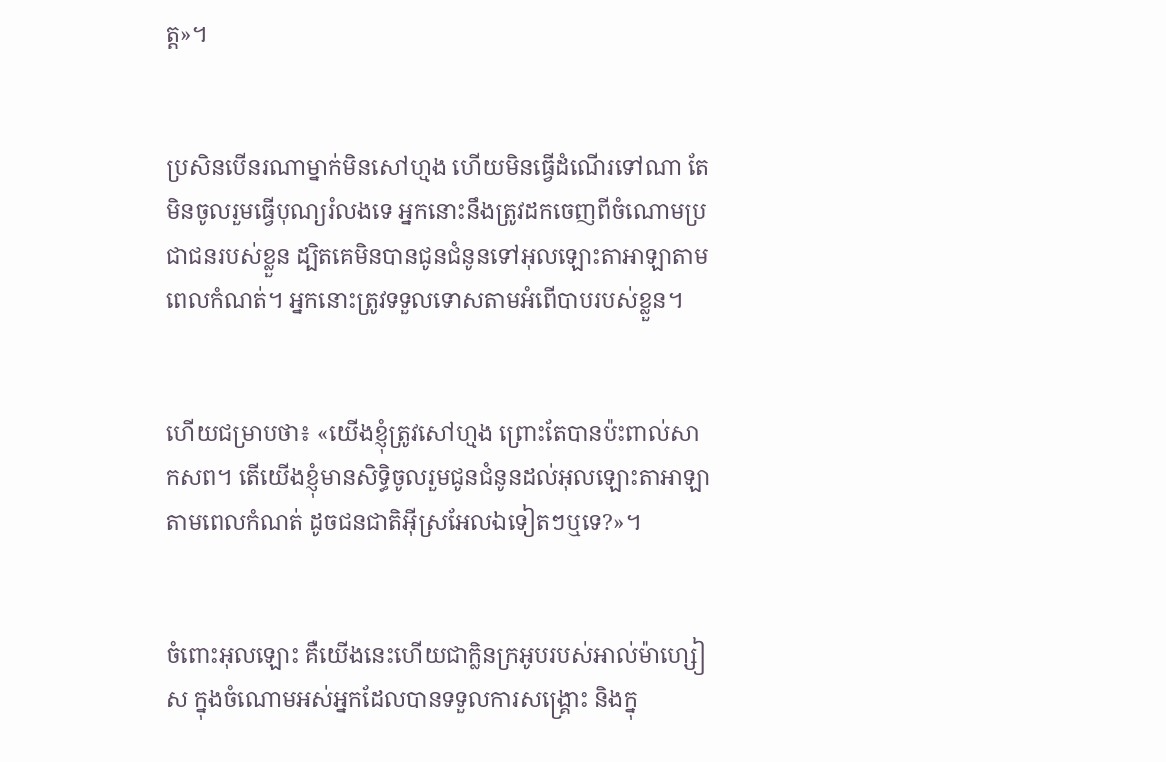ត្ត»។


ប្រសិនបើនរណាម្នាក់មិនសៅ‌ហ្មង ហើយមិនធ្វើដំណើរទៅណា តែមិនចូលរួមធ្វើបុណ្យរំលងទេ អ្នកនោះនឹងត្រូវដកចេញពីចំណោមប្រជា‌ជនរបស់ខ្លួន ដ្បិតគេមិនបានជូនជំនូនទៅអុលឡោះ‌តាអាឡាតាមពេលកំណត់។ អ្នកនោះត្រូវទទួលទោសតាមអំពើបាបរបស់ខ្លួន។


ហើយជម្រាបថា៖ «យើងខ្ញុំត្រូវសៅ‌ហ្មង ព្រោះតែបានប៉ះពាល់សាក‌សព។ តើយើងខ្ញុំមានសិទ្ធិចូលរួមជូនជំនូនដល់អុលឡោះ‌តាអាឡា តាមពេលកំណត់ ដូចជន‌ជាតិអ៊ីស្រ‌អែលឯទៀតៗឬទេ?»។


ចំពោះអុលឡោះ គឺយើងនេះហើយជាក្លិនក្រអូបរបស់អាល់ម៉ា‌ហ្សៀស ក្នុងចំណោមអស់អ្នកដែលបានទទួលការសង្គ្រោះ និងក្នុ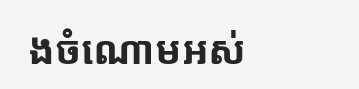ងចំណោមអស់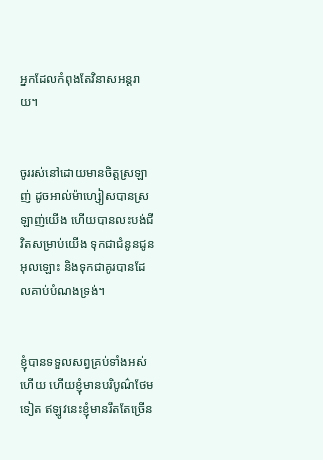អ្នកដែលកំពុងតែវិនាសអន្ដរាយ។


ចូររស់នៅដោយមានចិត្ដស្រឡាញ់ ដូចអាល់ម៉ា‌ហ្សៀសបានស្រឡាញ់យើង ហើយបានលះបង់ជីវិតសម្រាប់យើង ទុកជាជំនូនជូនអុលឡោះ និងទុកជាគូរបានដែលគាប់បំណងទ្រង់។


ខ្ញុំបានទទួលសព្វគ្រប់ទាំងអស់ហើយ ហើយខ្ញុំមានបរិបូណ៌ថែមទៀត ឥឡូវនេះខ្ញុំមានរឹតតែច្រើន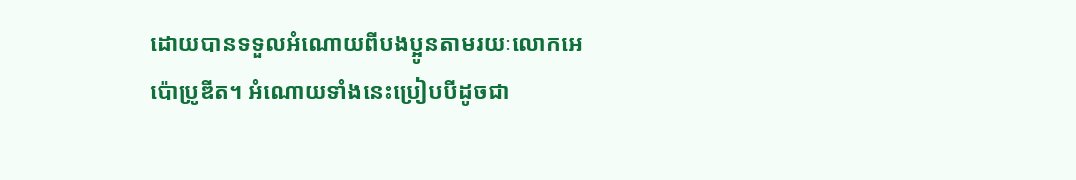ដោយបានទទួលអំណោយពីបងប្អូនតាមរយៈលោកអេប៉ោ‌ប្រូឌីត។ អំណោយទាំងនេះប្រៀបបីដូចជា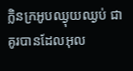ក្លិនក្រអូបឈ្ងុយ‌ឈ្ងប់ ជាគូរបានដែលអុល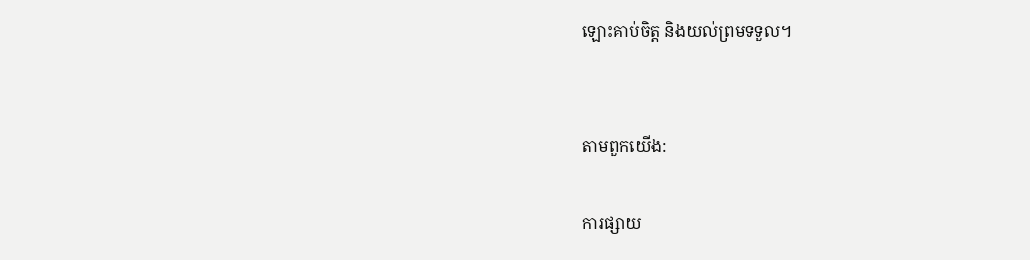ឡោះគាប់ចិត្ត និងយល់ព្រមទទួល។


តាមពួកយើង:

ការផ្សាយ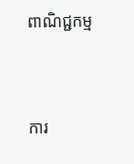ពាណិជ្ជកម្ម


ការ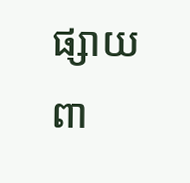ផ្សាយពា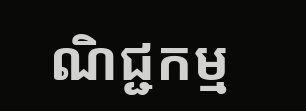ណិជ្ជកម្ម